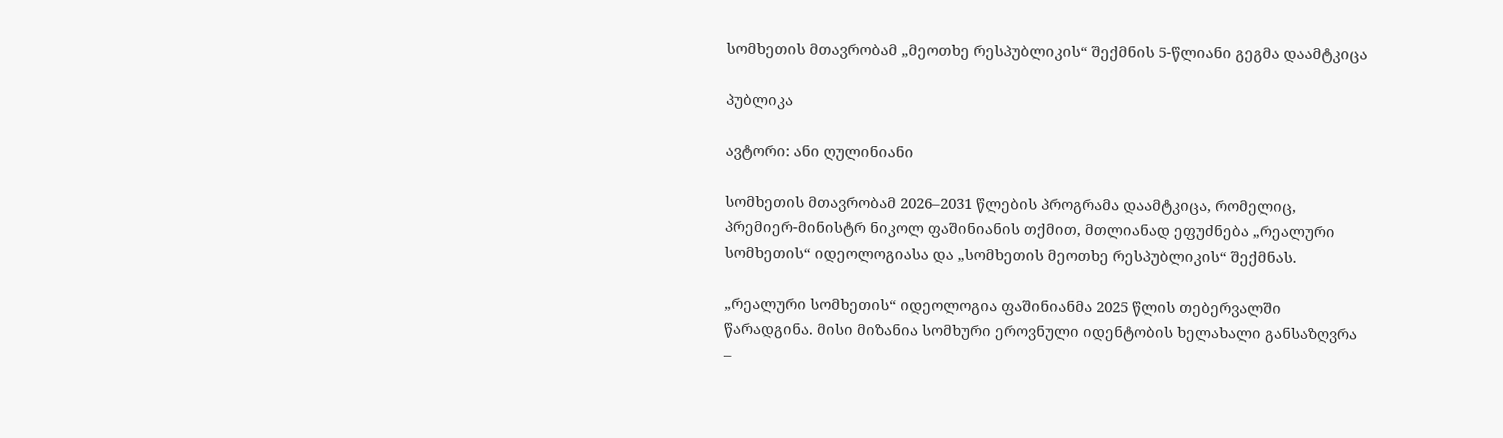სომხეთის მთავრობამ „მეოთხე რესპუბლიკის“ შექმნის 5-წლიანი გეგმა დაამტკიცა

პუბლიკა

ავტორი: ანი ღულინიანი

სომხეთის მთავრობამ 2026–2031 წლების პროგრამა დაამტკიცა, რომელიც, პრემიერ-მინისტრ ნიკოლ ფაშინიანის თქმით, მთლიანად ეფუძნება „რეალური სომხეთის“ იდეოლოგიასა და „სომხეთის მეოთხე რესპუბლიკის“ შექმნას.

„რეალური სომხეთის“ იდეოლოგია ფაშინიანმა 2025 წლის თებერვალში წარადგინა. მისი მიზანია სომხური ეროვნული იდენტობის ხელახალი განსაზღვრა –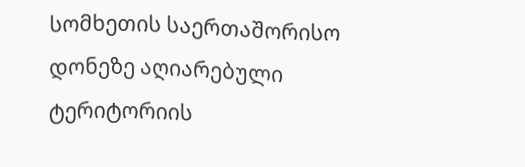სომხეთის საერთაშორისო დონეზე აღიარებული ტერიტორიის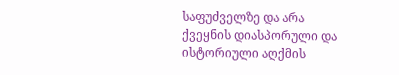საფუძველზე და არა ქვეყნის დიასპორული და ისტორიული აღქმის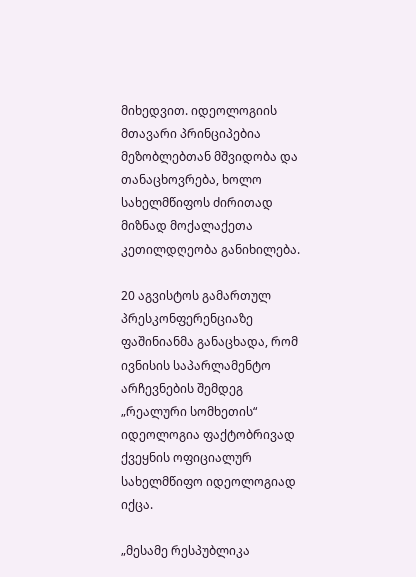მიხედვით. იდეოლოგიის მთავარი პრინციპებია მეზობლებთან მშვიდობა და თანაცხოვრება, ხოლო სახელმწიფოს ძირითად მიზნად მოქალაქეთა კეთილდღეობა განიხილება.

20 აგვისტოს გამართულ პრესკონფერენციაზე ფაშინიანმა განაცხადა, რომ ივნისის საპარლამენტო არჩევნების შემდეგ „რეალური სომხეთის“ იდეოლოგია ფაქტობრივად ქვეყნის ოფიციალურ სახელმწიფო იდეოლოგიად იქცა.

„მესამე რესპუბლიკა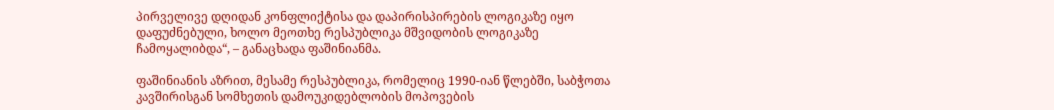პირველივე დღიდან კონფლიქტისა და დაპირისპირების ლოგიკაზე იყო დაფუძნებული, ხოლო მეოთხე რესპუბლიკა მშვიდობის ლოგიკაზე ჩამოყალიბდა“, – განაცხადა ფაშინიანმა.

ფაშინიანის აზრით, მესამე რესპუბლიკა, რომელიც 1990-იან წლებში, საბჭოთა კავშირისგან სომხეთის დამოუკიდებლობის მოპოვების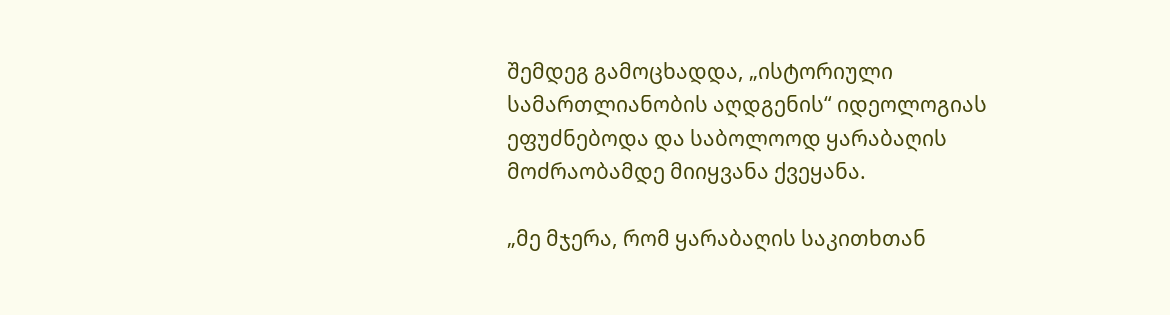შემდეგ გამოცხადდა, „ისტორიული სამართლიანობის აღდგენის“ იდეოლოგიას ეფუძნებოდა და საბოლოოდ ყარაბაღის მოძრაობამდე მიიყვანა ქვეყანა.

„მე მჯერა, რომ ყარაბაღის საკითხთან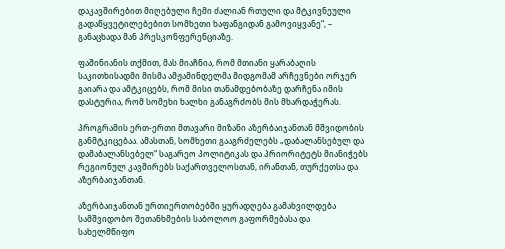დაკავშირებით მიღებული ჩემი ძალიან რთული და მტკივნეული გადაწყვეტილებებით სომხეთი ხაფანგიდან გამოვიყვანე“, – განაცხადა მან პრესკონფერენციაზე.

ფაშინიანის თქმით, მას მიაჩნია, რომ მთიანი ყარაბაღის საკითხისადმი მისმა ამჟამინდელმა მიდგომამ არჩევნები ორჯერ გაიარა და ამტკიცებს, რომ მისი თანამდებობაზე დარჩენა იმის დასტურია, რომ სომეხი ხალხი განაგრძობს მის მხარდაჭერას.

პროგრამის ერთ-ერთი მთავარი მიზანი აზერბაიჯანთან მშვიდობის განმტკიცებაა. ამასთან, სომხეთი გააგრძელებს „დაბალანსებულ და დამაბალანსებელ“ საგარეო პოლიტიკას და პრიორიტეტს მიანიჭებს რეგიონულ კავშირებს საქართველოსთან, ირანთან, თურქეთსა და აზერბაიჯანთან.

აზერბაიჯანთან ურთიერთობებში ყურადღება გამახვილდება სამშვიდობო შეთანხმების საბოლოო გაფორმებასა და სახელმწიფო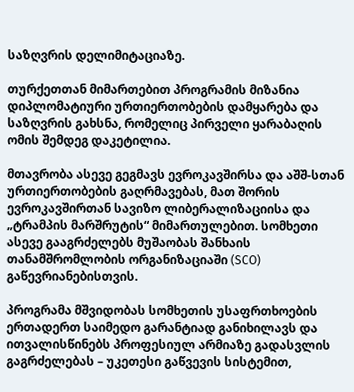საზღვრის დელიმიტაციაზე.

თურქეთთან მიმართებით პროგრამის მიზანია დიპლომატიური ურთიერთობების დამყარება და საზღვრის გახსნა, რომელიც პირველი ყარაბაღის ომის შემდეგ დაკეტილია.

მთავრობა ასევე გეგმავს ევროკავშირსა და აშშ-სთან ურთიერთობების გაღრმავებას, მათ შორის ევროკავშირთან სავიზო ლიბერალიზაციისა და „ტრამპის მარშრუტის“ მიმართულებით. სომხეთი ასევე გააგრძელებს მუშაობას შანხაის თანამშრომლობის ორგანიზაციაში (SCO) გაწევრიანებისთვის.

პროგრამა მშვიდობას სომხეთის უსაფრთხოების ერთადერთ საიმედო გარანტიად განიხილავს და ითვალისწინებს პროფესიულ არმიაზე გადასვლის გაგრძელებას – უკეთესი გაწვევის სისტემით,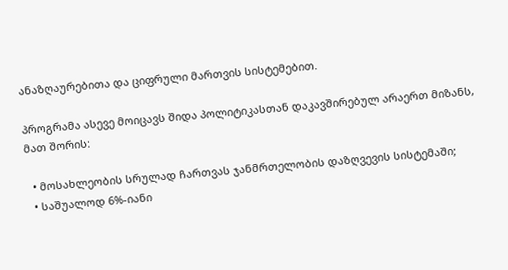ანაზღაურებითა და ციფრული მართვის სისტემებით.

პროგრამა ასევე მოიცავს შიდა პოლიტიკასთან დაკავშირებულ არაერთ მიზანს, მათ შორის:

  • მოსახლეობის სრულად ჩართვას ჯანმრთელობის დაზღვევის სისტემაში;
  • საშუალოდ 6%-იანი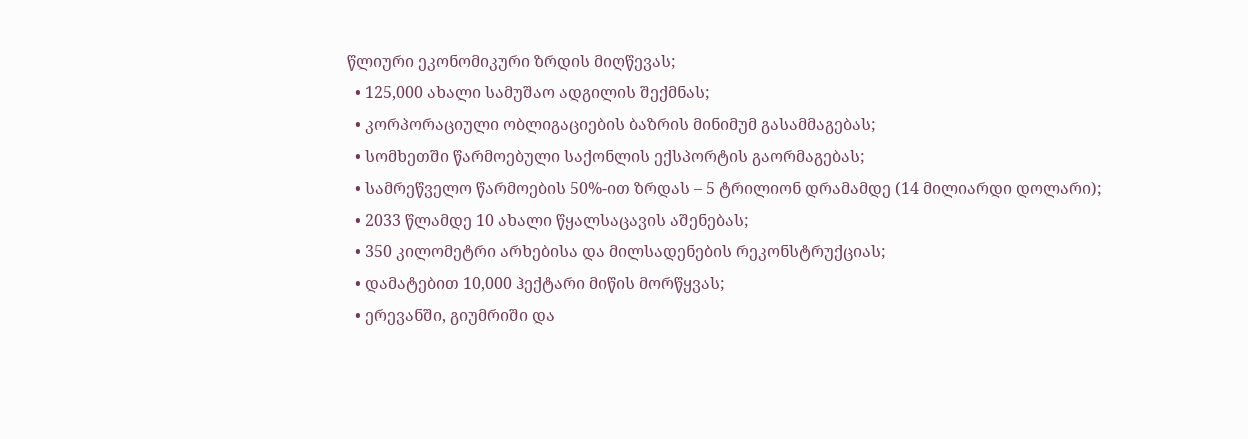წლიური ეკონომიკური ზრდის მიღწევას;
  • 125,000 ახალი სამუშაო ადგილის შექმნას;
  • კორპორაციული ობლიგაციების ბაზრის მინიმუმ გასამმაგებას;
  • სომხეთში წარმოებული საქონლის ექსპორტის გაორმაგებას;
  • სამრეწველო წარმოების 50%-ით ზრდას – 5 ტრილიონ დრამამდე (14 მილიარდი დოლარი);
  • 2033 წლამდე 10 ახალი წყალსაცავის აშენებას;
  • 350 კილომეტრი არხებისა და მილსადენების რეკონსტრუქციას;
  • დამატებით 10,000 ჰექტარი მიწის მორწყვას;
  • ერევანში, გიუმრიში და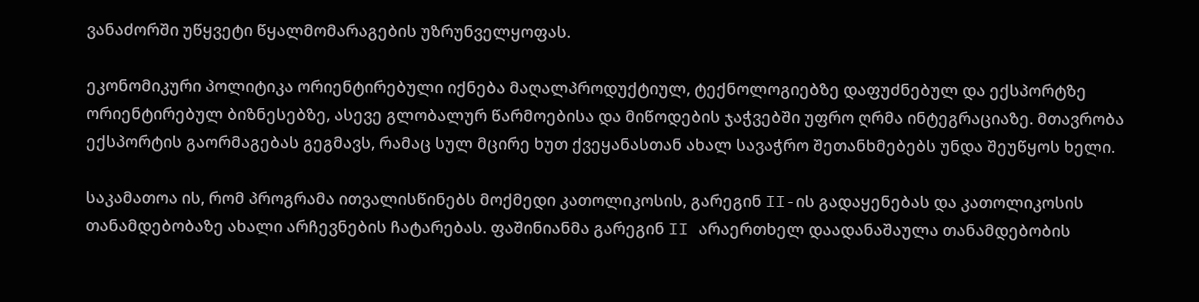ვანაძორში უწყვეტი წყალმომარაგების უზრუნველყოფას.

ეკონომიკური პოლიტიკა ორიენტირებული იქნება მაღალპროდუქტიულ, ტექნოლოგიებზე დაფუძნებულ და ექსპორტზე ორიენტირებულ ბიზნესებზე, ასევე გლობალურ წარმოებისა და მიწოდების ჯაჭვებში უფრო ღრმა ინტეგრაციაზე. მთავრობა ექსპორტის გაორმაგებას გეგმავს, რამაც სულ მცირე ხუთ ქვეყანასთან ახალ სავაჭრო შეთანხმებებს უნდა შეუწყოს ხელი.

საკამათოა ის, რომ პროგრამა ითვალისწინებს მოქმედი კათოლიკოსის, გარეგინ II-ის გადაყენებას და კათოლიკოსის თანამდებობაზე ახალი არჩევნების ჩატარებას. ფაშინიანმა გარეგინ II არაერთხელ დაადანაშაულა თანამდებობის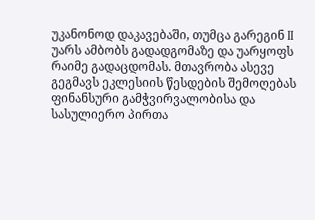უკანონოდ დაკავებაში, თუმცა გარეგინ II უარს ამბობს გადადგომაზე და უარყოფს რაიმე გადაცდომას. მთავრობა ასევე გეგმავს ეკლესიის წესდების შემოღებას ფინანსური გამჭვირვალობისა და სასულიერო პირთა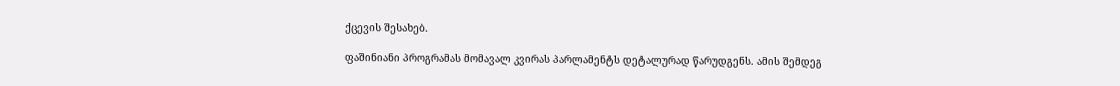ქცევის შესახებ.

ფაშინიანი პროგრამას მომავალ კვირას პარლამენტს დეტალურად წარუდგენს. ამის შემდეგ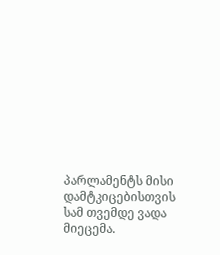პარლამენტს მისი დამტკიცებისთვის სამ თვემდე ვადა მიეცემა.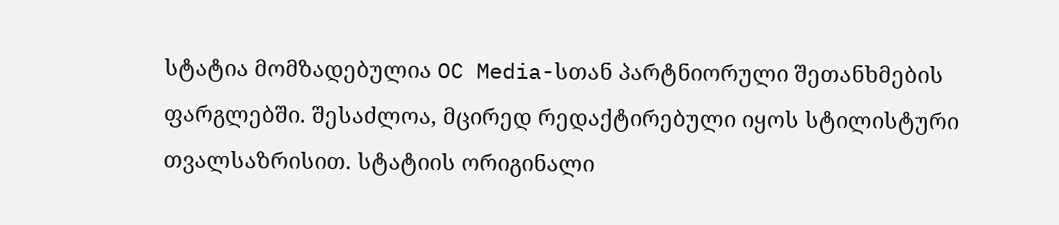სტატია მომზადებულია OC Media-სთან პარტნიორული შეთანხმების ფარგლებში. შესაძლოა, მცირედ რედაქტირებული იყოს სტილისტური თვალსაზრისით. სტატიის ორიგინალი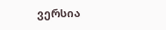ვერსია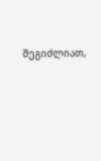შეგიძლიათ,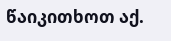წაიკითხოთ აქ.